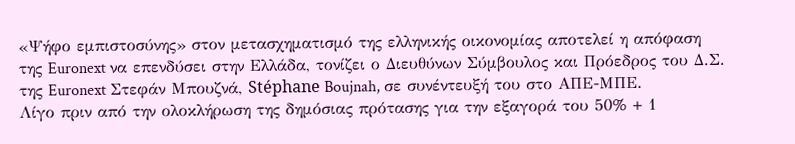«Ψήφο εμπιστοσύνης» στον μετασχηματισμό της ελληνικής οικονομίας αποτελεί η απόφαση της Euronext να επενδύσει στην Ελλάδα, τονίζει ο Διευθύνων Σύμβουλος και Πρόεδρος του Δ.Σ. της Euronext Στεφάν Μπουζνά, Stéphane Boujnah, σε συνέντευξή του στο ΑΠΕ-ΜΠΕ.
Λίγο πριν από την ολοκλήρωση της δημόσιας πρότασης για την εξαγορά του 50% + 1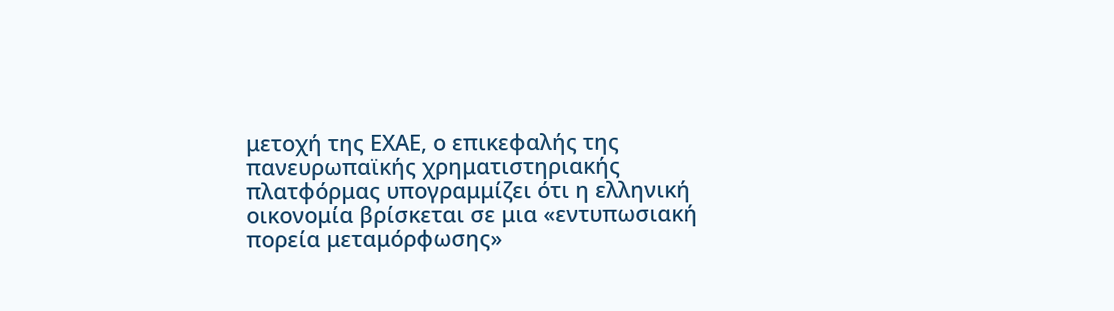μετοχή της ΕΧΑΕ, ο επικεφαλής της πανευρωπαϊκής χρηματιστηριακής πλατφόρμας υπογραμμίζει ότι η ελληνική οικονομία βρίσκεται σε μια «εντυπωσιακή πορεία μεταμόρφωσης»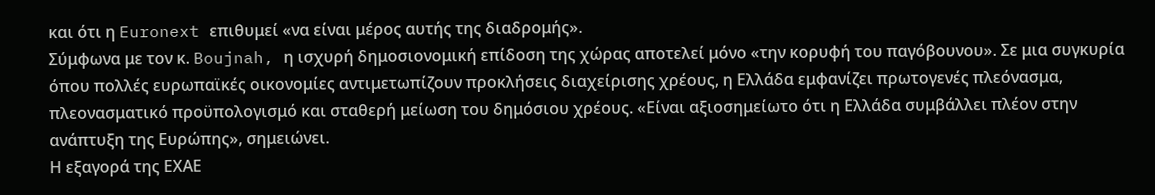και ότι η Euronext επιθυμεί «να είναι μέρος αυτής της διαδρομής».
Σύμφωνα με τον κ. Boujnah, η ισχυρή δημοσιονομική επίδοση της χώρας αποτελεί μόνο «την κορυφή του παγόβουνου». Σε μια συγκυρία όπου πολλές ευρωπαϊκές οικονομίες αντιμετωπίζουν προκλήσεις διαχείρισης χρέους, η Ελλάδα εμφανίζει πρωτογενές πλεόνασμα, πλεονασματικό προϋπολογισμό και σταθερή μείωση του δημόσιου χρέους. «Είναι αξιοσημείωτο ότι η Ελλάδα συμβάλλει πλέον στην ανάπτυξη της Ευρώπης», σημειώνει.
Η εξαγορά της ΕΧΑΕ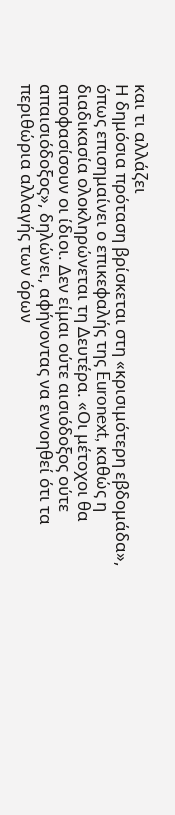και τι αλλάζει
Η δημόσια πρόταση βρίσκεται στη «κρισιμότερη εβδομάδα», όπως επισημαίνει ο επικεφαλής της Euronext, καθώς η διαδικασία ολοκληρώνεται τη Δευτέρα. «Οι μέτοχοι θα αποφασίσουν οι ίδιοι. Δεν είμαι ούτε αισιόδοξος ούτε απαισιόδοξος», δηλώνει, αφήνοντας να εννοηθεί ότι τα περιθώρια αλλαγής των όρων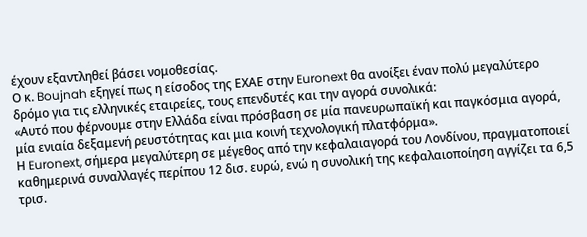έχουν εξαντληθεί βάσει νομοθεσίας.
Ο κ. Boujnah εξηγεί πως η είσοδος της ΕΧΑΕ στην Euronext θα ανοίξει έναν πολύ μεγαλύτερο δρόμο για τις ελληνικές εταιρείες, τους επενδυτές και την αγορά συνολικά:
«Αυτό που φέρνουμε στην Ελλάδα είναι πρόσβαση σε μία πανευρωπαϊκή και παγκόσμια αγορά, μία ενιαία δεξαμενή ρευστότητας και μια κοινή τεχνολογική πλατφόρμα».
Η Euronext, σήμερα μεγαλύτερη σε μέγεθος από την κεφαλαιαγορά του Λονδίνου, πραγματοποιεί καθημερινά συναλλαγές περίπου 12 δισ. ευρώ, ενώ η συνολική της κεφαλαιοποίηση αγγίζει τα 6,5 τρισ.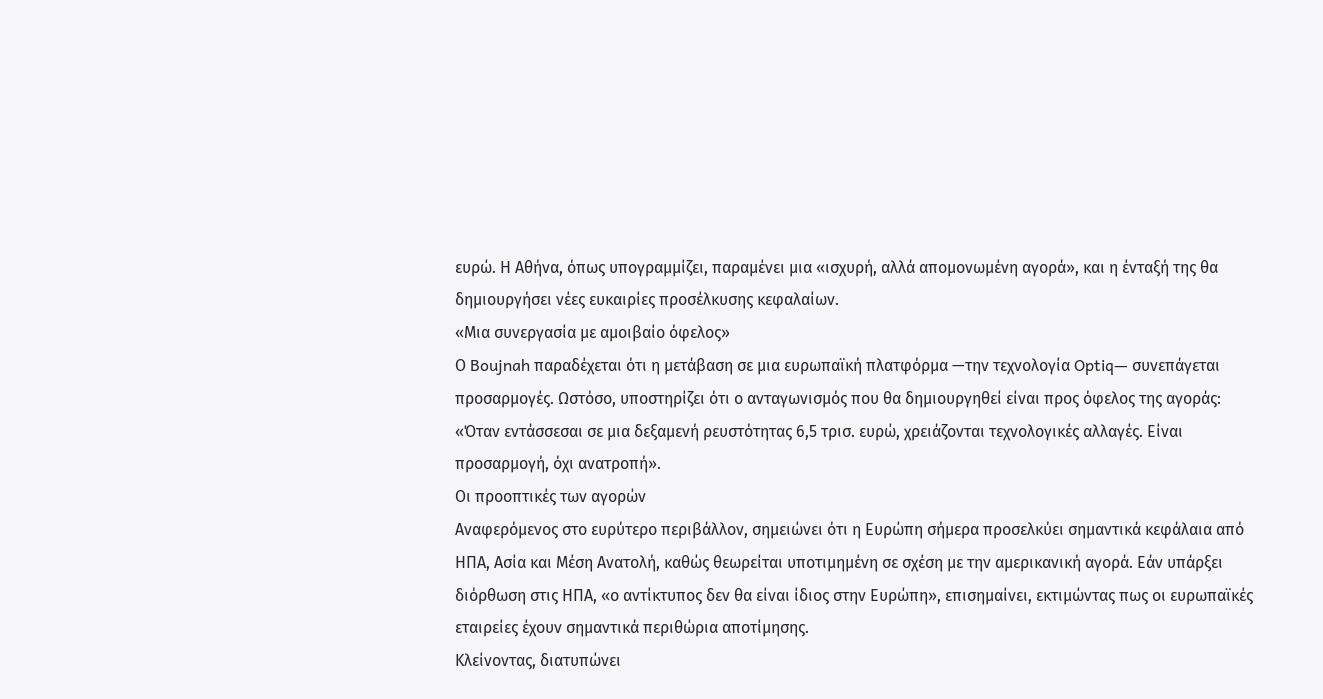ευρώ. Η Αθήνα, όπως υπογραμμίζει, παραμένει μια «ισχυρή, αλλά απομονωμένη αγορά», και η ένταξή της θα δημιουργήσει νέες ευκαιρίες προσέλκυσης κεφαλαίων.
«Μια συνεργασία με αμοιβαίο όφελος»
Ο Boujnah παραδέχεται ότι η μετάβαση σε μια ευρωπαϊκή πλατφόρμα —την τεχνολογία Optiq— συνεπάγεται προσαρμογές. Ωστόσο, υποστηρίζει ότι ο ανταγωνισμός που θα δημιουργηθεί είναι προς όφελος της αγοράς:
«Όταν εντάσσεσαι σε μια δεξαμενή ρευστότητας 6,5 τρισ. ευρώ, χρειάζονται τεχνολογικές αλλαγές. Είναι προσαρμογή, όχι ανατροπή».
Οι προοπτικές των αγορών
Αναφερόμενος στο ευρύτερο περιβάλλον, σημειώνει ότι η Ευρώπη σήμερα προσελκύει σημαντικά κεφάλαια από ΗΠΑ, Ασία και Μέση Ανατολή, καθώς θεωρείται υποτιμημένη σε σχέση με την αμερικανική αγορά. Εάν υπάρξει διόρθωση στις ΗΠΑ, «ο αντίκτυπος δεν θα είναι ίδιος στην Ευρώπη», επισημαίνει, εκτιμώντας πως οι ευρωπαϊκές εταιρείες έχουν σημαντικά περιθώρια αποτίμησης.
Κλείνοντας, διατυπώνει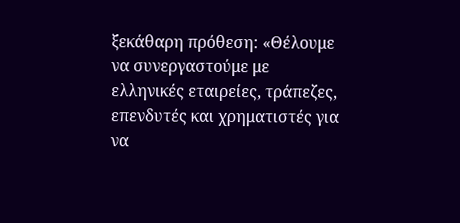ξεκάθαρη πρόθεση: «Θέλουμε να συνεργαστούμε με ελληνικές εταιρείες, τράπεζες, επενδυτές και χρηματιστές για να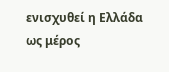ενισχυθεί η Ελλάδα ως μέρος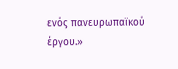ενός πανευρωπαϊκού έργου.»